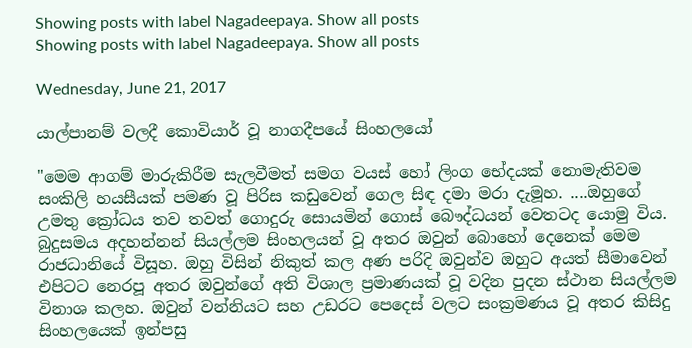Showing posts with label Nagadeepaya. Show all posts
Showing posts with label Nagadeepaya. Show all posts

Wednesday, June 21, 2017

යාල්පානම් වලදී කොවියාර් වූ නාගදීපයේ සිංහලයෝ

"මෙම ආගම් මාරුකිරීම සැලවීමත් සමග වයස් හෝ ලිංග භේදයක් නොමැතිවම සංකිලි හයසීයක් පමණ වූ පිරිස කඩුවෙන් ගෙල සිඳ දමා මරා දැමූහ. ....ඔහුගේ උමතු ක්‍රෝධය තව තවත් ගොදුරු සොයමින් ගොස් බෞද්ධයන් වෙතටද යොමු විය. බුදුසමය අදහන්නන් සියල්ලම සිංහලයන් වූ අතර ඔවුන් බොහෝ දෙනෙක් මෙම රාජධානියේ විසූහ. ඔහු විසින් නිකුත් කල අණ පරිදි ඔවුන්ව ඔහුට අයත් සීමාවෙන් එපිටට නෙරපූ අතර ඔවුන්ගේ අති විශාල ප්‍රමාණයක් වූ වදින පුදන ස්ථාන සියල්ලම විනාශ කලහ. ඔවුන් වන්නියට සහ උඩරට පෙදෙස් වලට සංක්‍රමණය වූ අතර කිසිදු සිංහලයෙක් ඉන්පසු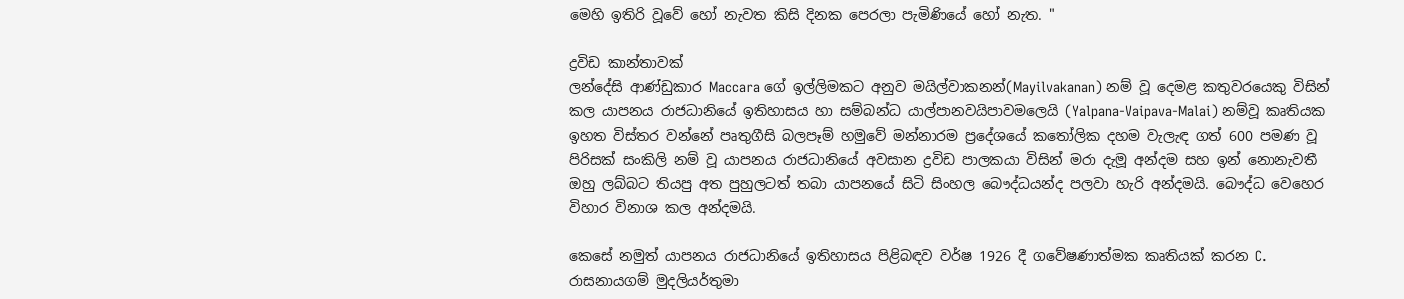මෙහි ඉතිරි වූවේ හෝ නැවත කිසි දිනක පෙරලා පැමිණියේ හෝ නැත. "

ද්‍රවිඩ කාන්තාවක්
ලන්දේසි ආණ්ඩුකාර Maccara ගේ ඉල්ලිමකට අනුව මයිල්වාකනන්(Mayilvakanan) නම් වූ දෙමළ කතුවරයෙකු විසින් කල යාපනය රාජධානියේ ඉතිහාසය හා සම්බන්ධ යාල්පානවයිපාවමලෙයි (Yalpana-Vaipava-Malai) නම්වූ කෘතියක ඉහත විස්තර වන්නේ පෘතුගීසි බලපෑම් හමුවේ මන්නාරම ප්‍රදේශයේ කතෝලික දහම වැලැඳ ගත් 600 පමණ වූ පිරිසක් සංකිලි නම් වූ යාපනය රාජධානියේ අවසාන ද්‍රවිඩ පාලකයා විසින් මරා දැමූ අන්දම සහ ඉන් නොනැවතී ඔහු ලබ්බට තියපු අත පුහුලටත් තබා යාපනයේ සිටි සිංහල බෞද්ධයන්ද පලවා හැරි අන්දමයි. බෞද්ධ වෙහෙර විහාර විනාශ කල අන්දමයි.

කෙසේ නමුත් යාපනය රාජධානියේ ඉතිහාසය පිළිබඳව වර්ෂ 1926 දී ගවේෂණාත්මක කෘතියක් කරන C. රාසනායගම් මුදලියර්තුමා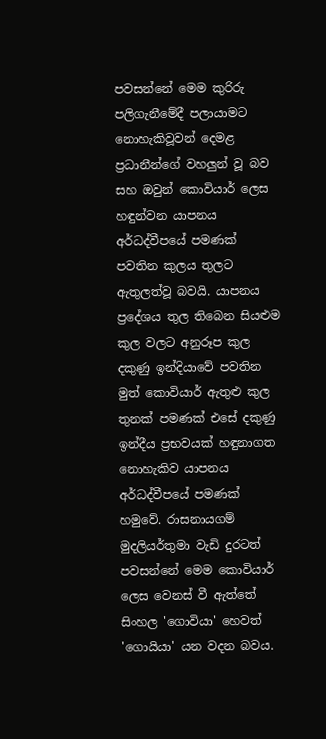පවසන්නේ මෙම කුරිරු පලිගැනීමේදී පලායාමට නොහැකිවූවන් දෙමළ ප්‍රධානීන්ගේ වහලුන් වූ බව සහ ඔවුන් කොවියාර් ලෙස හඳුන්වන යාපනය අර්ධද්වීපයේ පමණක් පවතින කුලය තුලට ඇතුලත්වූ බවයි. යාපනය ප්‍රදේශය තුල තිබෙන සියළුම කුල වලට අනුරූප කුල දකුණු ඉන්දියාවේ පවතින මුත් කොවියාර් ඇතුළු කුල තුනක් පමණක් එසේ දකුණු ඉන්දීය ප්‍රභවයක් හඳුනාගත නොහැකිව යාපනය අර්ධද්වීපයේ පමණක් හමුවේ. රාසනායගම් මුදලියර්තුමා වැඩි දුරටත් පවසන්නේ මෙම කොවියාර් ලෙස වෙනස් වී ඇත්තේ සිංහල 'ගොවියා' හෙවත් 'ගොයියා' යන වදන බවය.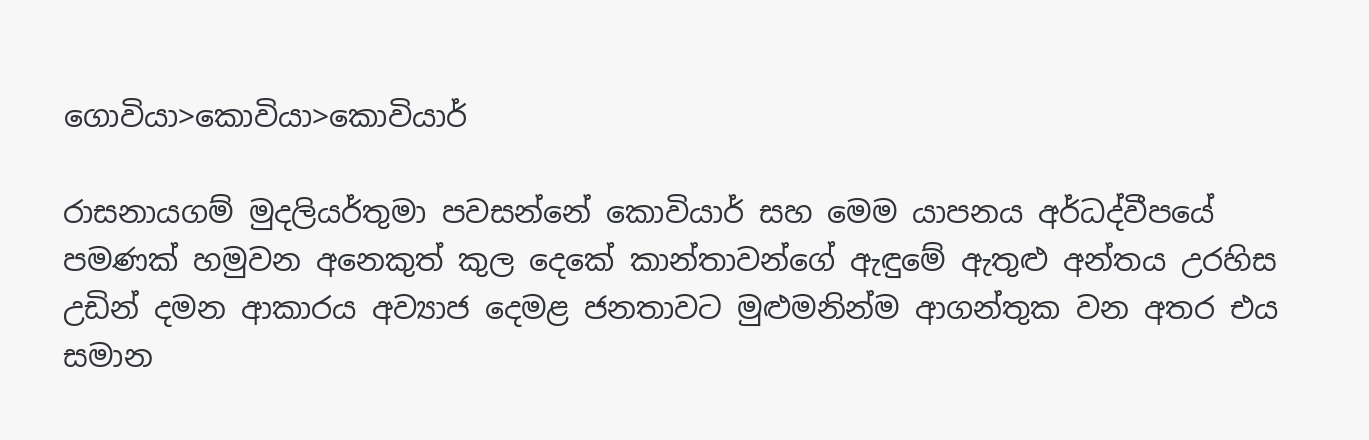ගොවියා>කොවියා>කොවියාර්

රාසනායගම් මුදලියර්තුමා පවසන්නේ කොවියාර් සහ මෙම යාපනය අර්ධද්වීපයේ පමණක් හමුවන අනෙකුත් කුල දෙකේ කාන්තාවන්ගේ ඇඳුමේ ඇතුළු අන්තය උරහිස උඩින් දමන ආකාරය අව්‍යාජ දෙමළ ජනතාවට මුළුමනින්ම ආගන්තුක වන අතර එය සමාන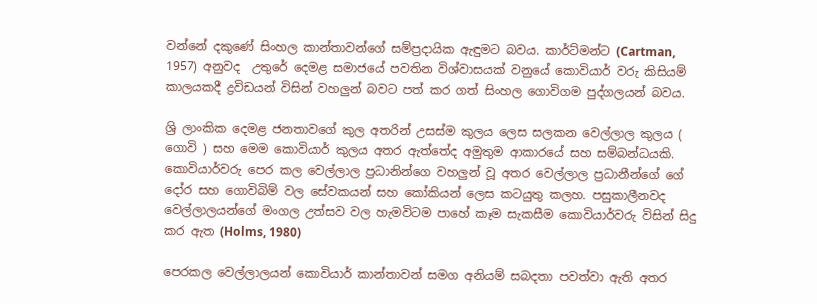වන්නේ දකුණේ සිංහල කාන්තාවන්ගේ සම්ප්‍රදායික ඇඳුමට බවය. කාර්ට්මන්ට (Cartman, 1957) අනුවද  උතුරේ දෙමළ සමාජයේ පවතින විශ්වාසයක් වනුයේ කොවියාර් වරු කිසියම් කාලයකදී ද්‍රවිඩයන් විසින් වහලුන් බවට පත් කර ගත් සිංහල ගොවිගම පුද්ගලයන් බවය.

ශ්‍රි ලාංකික දෙමළ ජනතාවගේ කුල අතරින් උසස්ම කුලය ලෙස සලකන වෙල්ලාල කුලය ( ගොවි ) සහ මෙම කොවියාර් කුලය අතර ඇත්තේද අමුතුම ආකාරයේ සහ සම්බන්ධයකි. කොවියාර්වරු පෙර කල වෙල්ලාල ප්‍රධානින්ගෙ වහලුන් වූ අතර වෙල්ලාල ප්‍රධානීන්ගේ ගේ දෝර සහ ගොවිබිම් වල සේවකයන් සහ කෝකියන් ලෙස කටයුතු කලහ. පසුකාලීනවද වෙල්ලාලයන්ගේ මංගල උත්සව වල හැමවිටම පාහේ කෑම සැකසීම කොවියාර්වරු විසින් සිදු කර ඇත (Holms, 1980)

පෙරකල වෙල්ලාලයන් කොවියාර් කාන්තාවන් සමග අනියම් සබදතා පවත්වා ඇති අතර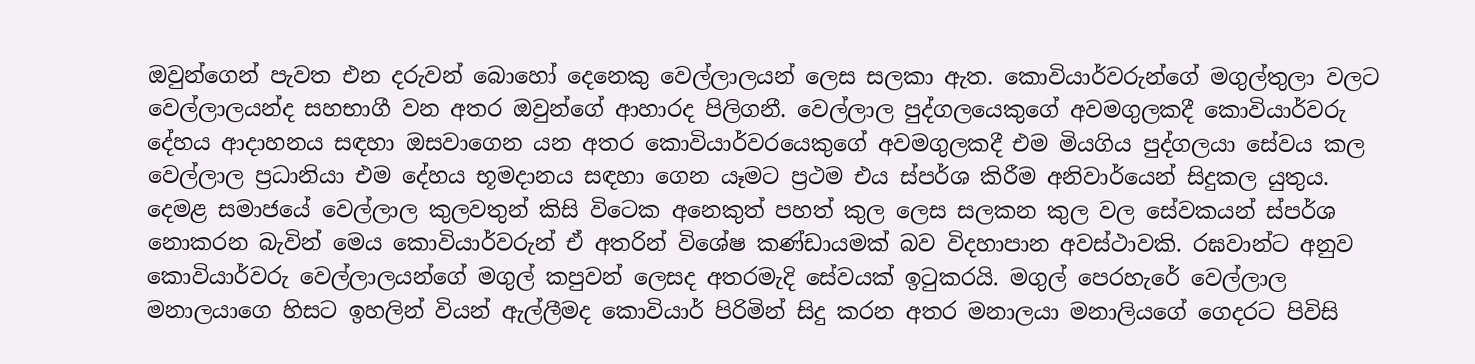ඔවුන්ගෙන් පැවත එන දරුවන් බොහෝ දෙනෙකු වෙල්ලාලයන් ලෙස සලකා ඇත. කොවියාර්වරුන්ගේ මගුල්තුලා වලට වෙල්ලාලයන්ද සහභාගී වන අතර ඔවුන්ගේ ආහාරද පිලිගනී. වෙල්ලාල පුද්ගලයෙකුගේ අවමගුලකදී කොවියාර්වරු දේහය ආදාහනය සඳහා ඔසවාගෙන යන අතර කොවියාර්වරයෙකුගේ අවමගුලකදී එම මියගිය පුද්ගලයා සේවය කල වෙල්ලාල ප්‍රධානියා එම දේහය භූමදානය සඳහා ගෙන යෑමට ප්‍රථම එය ස්පර්ශ කිරීම අනිවාර්යෙන් සිදුකල යුතුය. දෙමළ සමාජයේ වෙල්ලාල කුලවතුන් කිසි විටෙක අනෙකුත් පහත් කුල ලෙස සලකන කුල වල සේවකයන් ස්පර්ශ නොකරන බැවින් මෙය කොවියාර්වරුන් ඒ අතරින් විශේෂ කණ්ඩායමක් බව විදහාපාන අවස්ථාවකි. රඝවාන්ට අනුව කොවියාර්වරු වෙල්ලාලයන්ගේ මගුල් කපුවන් ලෙසද අතරමැදි සේවයක් ඉටුකරයි. මගුල් පෙරහැරේ වෙල්ලාල මනාලයාගෙ හිසට ඉහලින් වියන් ඇල්ලීමද කොවියාර් පිරිමින් සිදු කරන අතර මනාලයා මනාලියගේ ගෙදරට පිවිසි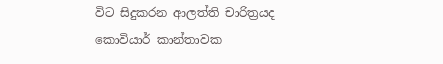විට සිදුකරන ආලත්ති චාරිත්‍රයද කොවියාර් කාන්තාවක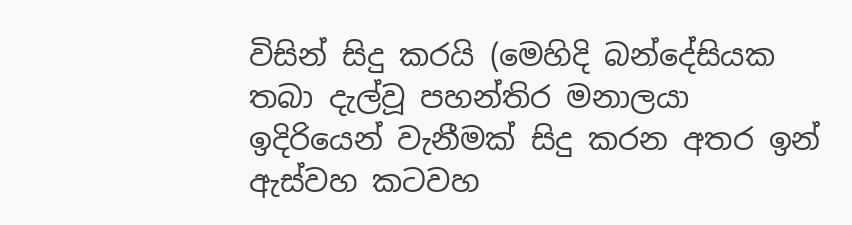විසින් සිදු කරයි (මෙහිදි බන්දේසියක තබා දැල්වූ පහන්තිර මනාලයා ඉදිරියෙන් වැනීමක් සිදු කරන අතර ඉන් ඇස්වහ කටවහ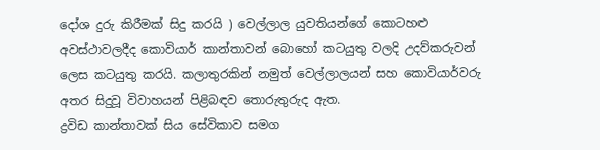දෝශ දුරු කිරීමක් සිදු කරයි ) වෙල්ලාල යුවතියන්ගේ කොටහළු අවස්ථාවලදීද කොවියාර් කාන්තාවන් බොහෝ කටයුතු වලදි උදව්කරුවන් ලෙස කටයුතු කරයි. කලාතුරකින් නමුත් වෙල්ලාලයන් සහ කොවියාර්වරු අතර සිදුවූ විවාහයන් පිළිබඳව තොරුතුරුද ඇත.
ද්‍රවිඩ කාන්තාවක් සිය සේවිකාව සමග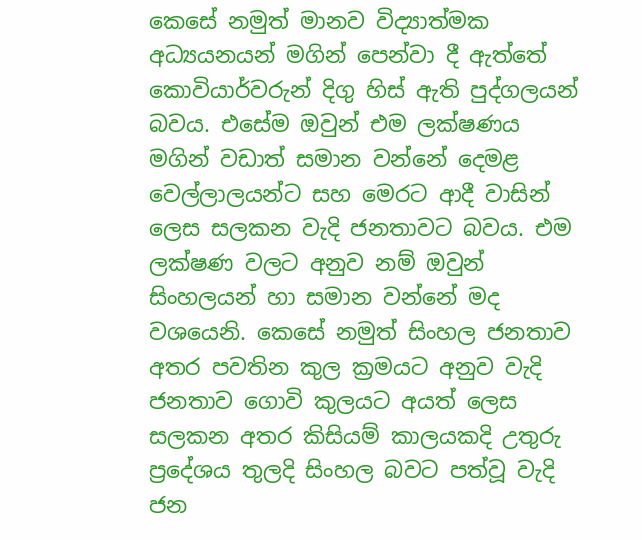කෙසේ නමුත් මානව විද්‍යාත්මක අධ්‍යයනයන් මගින් පෙන්වා දී ඇත්තේ කොවියාර්වරුන් දිගු හිස් ඇති පුද්ගලයන් බවය. එසේම ඔවුන් එම ලක්ෂණය මගින් වඩාත් සමාන වන්නේ දෙමළ වෙල්ලාලයන්ට සහ මෙරට ආදී වාසින් ලෙස සලකන වැදි ජනතාවට බවය. එම ලක්ෂණ වලට අනුව නම් ඔවුන් සිංහලයන් හා සමාන වන්නේ මද වශයෙනි. කෙසේ නමුත් සිංහල ජනතාව අතර පවතින කුල ක්‍රමයට අනුව වැදි ජනතාව ගොවි කුලයට අයත් ලෙස සලකන අතර කිසියම් කාලයකදි උතුරු ප්‍රදේශය තුලදි සිංහල බවට පත්වූ වැදි ජන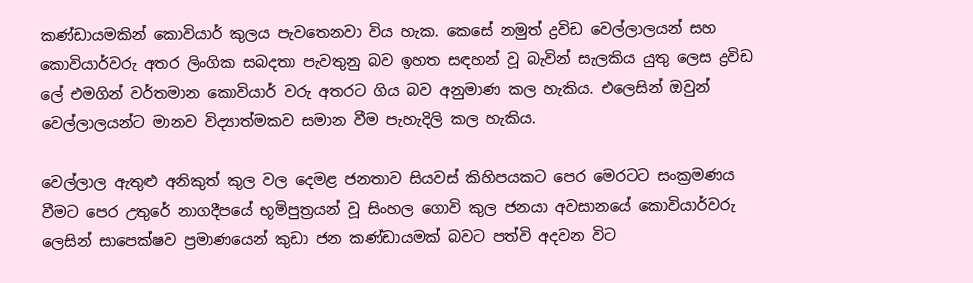කණ්ඩායමකින් කොවියාර් කුලය පැවතෙනවා විය හැක. කෙසේ නමුත් ද්‍රවිඩ වෙල්ලාලයන් සහ කොවියාර්වරු අතර ලිංගික සබදතා පැවතුනු බව ඉහත සඳහන් වූ බැවින් සැලකිය යුතු ලෙස ද්‍රවිඩ ලේ එමගින් වර්තමාන කොවියාර් වරු අතරට ගිය බව අනුමාණ කල හැකිය. එලෙසින් ඔවුන් වෙල්ලාලයන්ට මානව විද්‍යාත්මකව සමාන වීම පැහැදිලි කල හැකිය.

වෙල්ලාල ඇතුළු අනිකුත් කුල වල දෙමළ ජනතාව සියවස් කිහිපයකට පෙර මෙරටට සංක්‍රමණය වීමට පෙර උතුරේ නාගදීපයේ භූමිපුත්‍රයන් වූ සිංහල ගොවි කුල ජනයා අවසානයේ කොවියාර්වරු ලෙසින් සාපෙක්ෂව ප්‍රමාණයෙන් කුඩා ජන කණ්ඩායමක් බවට පත්වි අදවන විට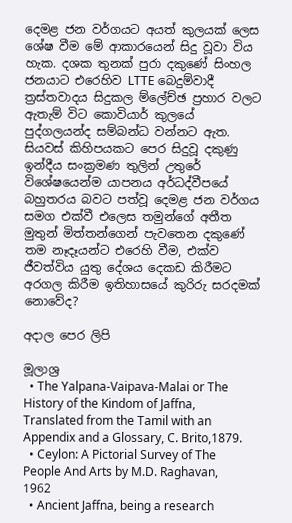දෙමළ ජන වර්ගයට අයත් කුලයක් ලෙස ශේෂ වීම මේ ආකාරයෙන් සිදු වූවා විය හැක. දශක තුනක් පුරා දකුණේ සිංහල ජනයාට එරෙහිව LTTE බෙදුම්වාදී ත්‍රස්තවාදය සිදුකල ම්ලේච්ඡ ප්‍රහාර වලට ඇතැම් විට කොවියාර් කුලයේ පුද්ගලයන්ද සම්බන්ධ වන්නට ඇත. සියවස් කිහිපයකට පෙර සිදුවූ දකුණු ඉන්දීය සංක්‍රමණ තුලින් උතුරේ විශේෂයෙන්ම යාපනය අර්ධද්වීපයේ බහුතරය බවට පත්වූ දෙමළ ජන වර්ගය සමග එක්වී එලෙස තමුන්ගේ අතීත මුතුන් මිත්තන්ගෙන් පැවතෙන දකුණේ තම නෑදෑයන්ට එරෙහි වීම, එක්ව ජීවත්විය යුතු දේශය දෙකඩ කිරීමට අරගල කිරීම ඉතිහාසයේ කුරිරු සරදමක් නොවේද?

අදාල පෙර ලිපි

මූලාශ්‍ර
  • The Yalpana-Vaipava-Malai or The History of the Kindom of Jaffna, Translated from the Tamil with an Appendix and a Glossary, C. Brito,1879.
  • Ceylon: A Pictorial Survey of The People And Arts by M.D. Raghavan, 1962
  • Ancient Jaffna, being a research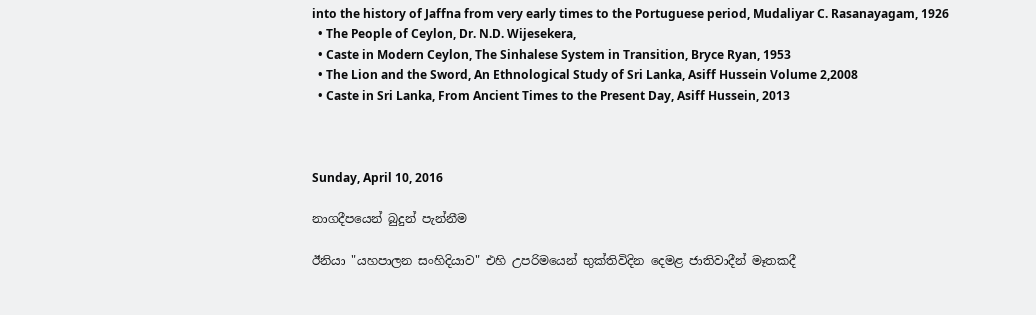into the history of Jaffna from very early times to the Portuguese period, Mudaliyar C. Rasanayagam, 1926
  • The People of Ceylon, Dr. N.D. Wijesekera,
  • Caste in Modern Ceylon, The Sinhalese System in Transition, Bryce Ryan, 1953
  • The Lion and the Sword, An Ethnological Study of Sri Lanka, Asiff Hussein Volume 2,2008
  • Caste in Sri Lanka, From Ancient Times to the Present Day, Asiff Hussein, 2013



Sunday, April 10, 2016

නාගදීපයෙන් බුදුන් පැන්නීම

ඊනියා "යහපාලන සංහිදියාව" එහි උපරිමයෙන් භුක්තිවිදින දෙමළ ජාතිවාදීන් මෑතකදී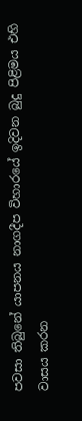පවසා තිබුනේ යාපනය නාගදීප විහාරයේ ඉදිවන බුදු පිළිමය එහි වාසය කරන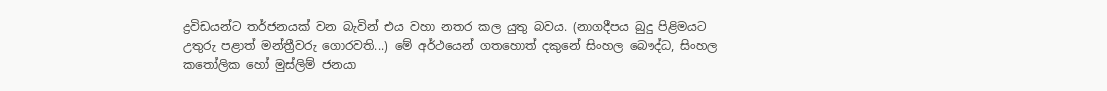ද්‍රවිඩයන්ට තර්ජනයක් වන බැවින් එය වහා නතර කල යුතු බවය. (නාගදීපය බුදු පිළිමයට උතුරු පළාත් මන්ත්‍රීවරු ගොරවති...) මේ අර්ථයෙන් ගතහොත් දකුනේ සිංහල බෞද්ධ, සිංහල කතෝලික හෝ මුස්ලිම් ජනයා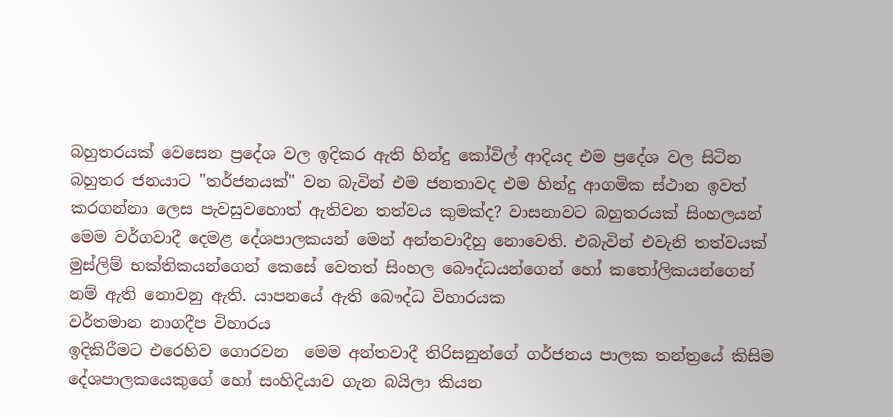බහුතරයක් වෙසෙන ප්‍රදේශ වල ඉදිකර ඇති හින්දු කෝවිල් ආදියද එම ප්‍රදේශ වල සිටින බහුතර ජනයාට "තර්ජනයක්" වන බැවින් එම ජනතාවද එම හින්දු ආගමික ස්ථාන ඉවත් කරගන්නා ලෙස පැවසුවහොත් ඇතිවන තත්වය කුමක්ද? වාසනාවට බහුතරයක් සිංහලයන් මෙම වර්ගවාදී දෙමළ දේශපාලකයන් මෙන් අන්තවාදීහු නොවෙති. එබැවින් එවැනි තත්වයක් මුස්ලිම් භක්තිකයන්ගෙන් කෙසේ වෙතත් සිංහල බෞද්ධයන්ගෙන් හෝ කතෝලිකයන්ගෙන් නම් ඇති නොවනු ඇති. යාපනයේ ඇති බෞද්ධ විහාරයක
වර්තමාන නාගදීප විහාරය
ඉදිකිරීමට එරෙහිව ගොරවන  මෙම අන්තවාදී තිරිසනුන්ගේ ගර්ජනය පාලක තන්ත්‍රයේ කිසිම දේශපාලකයෙකුගේ හෝ සංහිදියාව ගැන බයිලා කියන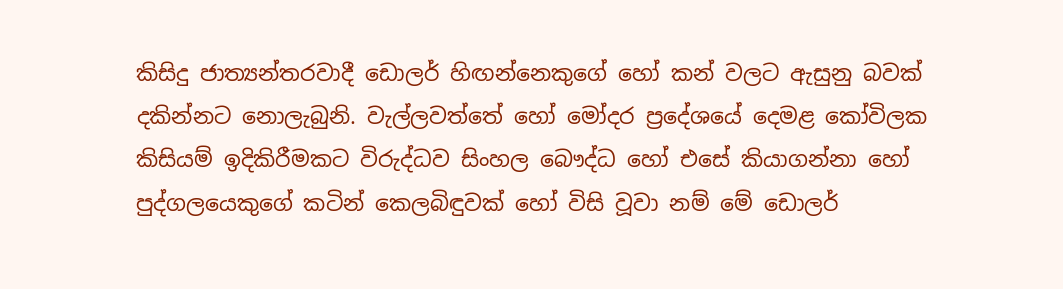කිසිදු ජාත්‍යන්තරවාදී ඩොලර් හිඟන්නෙකුගේ හෝ කන් වලට ඇසුනු බවක් දකින්නට නොලැබුනි. වැල්ලවත්තේ හෝ මෝදර ප්‍රදේශයේ දෙමළ කෝවිලක කිසියම් ඉදිකිරීමකට විරුද්ධව සිංහල බෞද්ධ හෝ එසේ කියාගන්නා හෝ පුද්ගලයෙකුගේ කටින් කෙලබිඳුවක් හෝ විසි වූවා නම් මේ ඩොලර්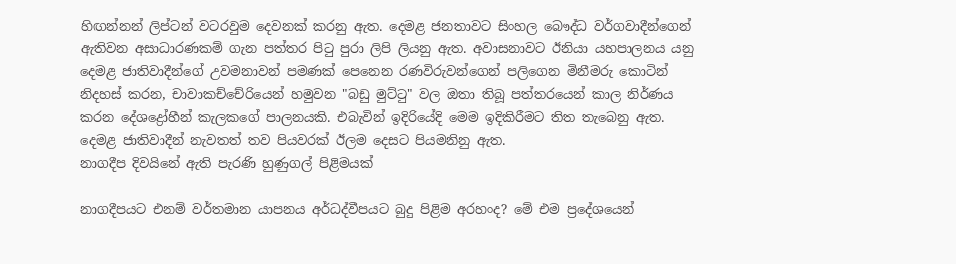හිඟන්නන් ලිප්ටන් වටරවුම දෙවනක් කරනු ඇත. දෙමළ ජනතාවට සිංහල බෞද්ධ වර්ගවාදීන්ගෙන් ඇතිවන අසාධාරණකම් ගැන පත්තර පිටු පුරා ලිපි ලියනු ඇත. අවාසනාවට ඊනියා යහපාලනය යනු දෙමළ ජාතිවාදීන්ගේ උවමනාවන් පමණක් පෙනෙන රණවිරුවන්ගෙන් පලිගෙන මිනීමරු කොටින් නිදහස් කරන, චාවාකච්චේරියෙන් හමුවන "බඩු මුට්ටු" වල ඔතා තිබූ පත්තරයෙන් කාල නිර්ණය කරන දේශද්‍රෝහීන් කැලකගේ පාලනයකි. එබැවින් ඉදිරියේදි මෙම ඉදිකිරීමට තිත තැබෙනු ඇත. දෙමළ ජාතිවාදීන් නැවතත් තව පියවරක් ඊලම දෙසට පියමනිනු ඇත.
නාගදීප දිවයිනේ ඇති පැරණි හුණුගල් පිළිමයක්

නාගදීපයට එනම් වර්තමාන යාපනය අර්ධද්වීපයට බුදු පිළිම අරහංද? මේ එම ප්‍රදේශයෙන්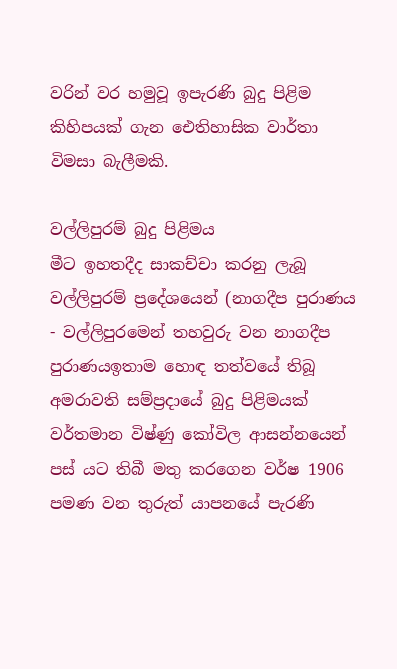වරින් වර හමුවූ ඉපැරණි බුදු පිළිම කිහිපයක් ගැන ඓතිහාසික වාර්තා විමසා බැලීමකි.

වල්ලිපුරම් බුදු පිළිමය
මීට ඉහතදීද සාකච්චා කරනු ලැබූ වල්ලිපුරම් ප්‍රදේශයෙන් (නාගදීප පුරාණය - වල්ලිපුරමෙන් තහවුරු වන නාගදීප පුරාණයඉතාම හොඳ තත්වයේ තිබූ අමරාවති සම්ප්‍රදායේ බුදු පිළිමයක් වර්තමාන විෂ්ණු කෝවිල ආසන්නයෙන් පස් යට තිබී මතු කරගෙන වර්ෂ 1906 පමණ වන තුරුත් යාපනයේ පැරණි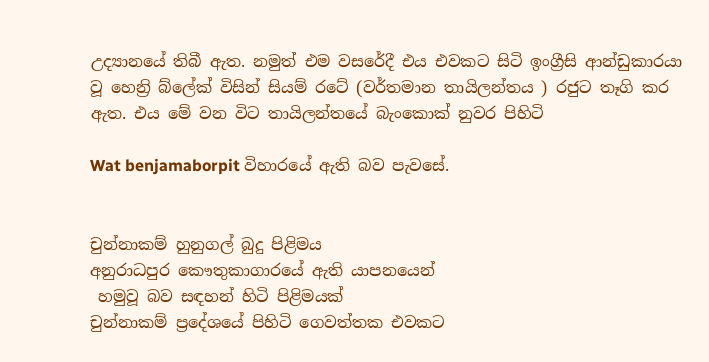උද්‍යානයේ තිබී ඇත. නමුත් එම වසරේදී එය එවකට සිටි ඉංග්‍රීසි ආන්ඩුකාරයා වූ හෙන්‍රි බ්ලේක් විසින් සියම් රටේ (වර්තමාන තායිලන්තය ) රජුට තෑගි කර ඇත. එය මේ වන විට තායිලන්තයේ බැංකොක් නුවර පිහිටි

Wat benjamaborpit විහාරයේ ඇති බව පැවසේ.


චුන්නාකම් හුනුගල් බුදු පිළිමය
අනුරාධපුර කෞතුකාගාරයේ ඇති යාපනයෙන්
 හමුවූ බව සඳහන් හිටි පිළිමයක්
චුන්නාකම් ප්‍රදේශයේ පිහිටි ගෙවත්තක එවකට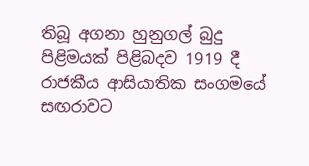තිබූ අගනා හුනුගල් බුදු පිළිමයක් පිළිබදව 1919 දී රාජකීය ආසියාතික සංගමයේ සඟරාවට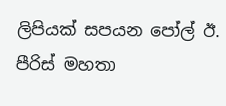ලිපියක් සපයන පෝල් ඊ. පීරිස් මහතා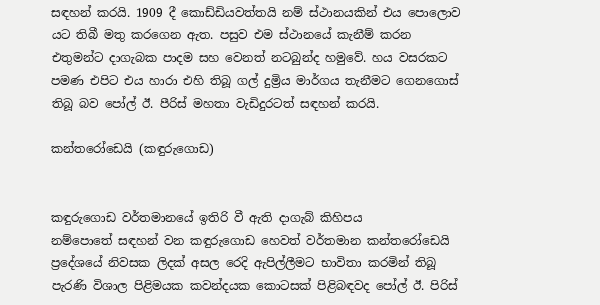සඳහන් කරයි. 1909 දී කොඩ්ඩියවත්තයි නම් ස්ථානයකින් එය පොලොව යට තිබී මතු කරගෙන ඇත. පසුව එම ස්ථානයේ කැනීම් කරන එතුමන්ට දාගැබක පාදම සහ වෙනත් නටබුන්ද හමුවේ. හය වසරකට පමණ එපිට එය හාරා එහි තිබූ ගල් දුම්‍රිය මාර්ගය තැනීමට ගෙනගොස් තිබූ බව පෝල් ඊ. පීරිස් මහතා වැඩිදුරටත් සඳහන් කරයි.

කන්තරෝඩෙයි (කඳුරුගොඩ)


කඳුරුගොඩ වර්තමානයේ ඉතිරි වී ඇති දාගැබ් කිහිපය
නම්පොතේ සඳහන් වන කඳුරුගොඩ හෙවත් වර්තමාන කන්තරෝඩෙයි ප්‍රදේශයේ නිවසක ලිදක් අසල රෙදි ඇපිල්ලීමට භාවිතා කරමින් තිබූ පැරණි විශාල පිළිමයක කවන්දයක කොටසක් පිළිබඳවද පෝල් ඊ. පිරිස්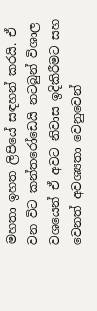මහතා ඉහත ලිපියේ සඳහන් කරයි. ඒ වන විට කන්තරෝඩෙයි නටබුන් විශාල වශයෙන් ඒ අවට නිවාස ඉදිකිරීමට සහ වෙනත් අවශ්‍යතා වෙනුවෙන්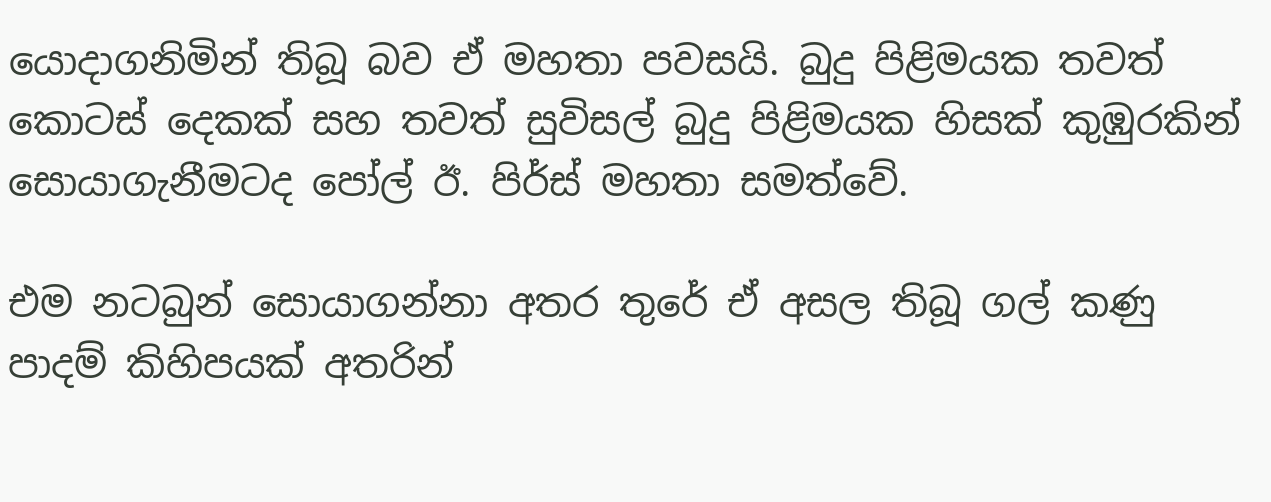යොදාගනිමින් තිබූ බව ඒ මහතා පවසයි. බුදු පිළිමයක තවත් කොටස් දෙකක් සහ තවත් සුවිසල් බුදු පිළිමයක හිසක් කුඹුරකින් සොයාගැනීමටද පෝල් ඊ. පිර්ස් මහතා සමත්වේ.

එම නටබුන් සොයාගන්නා අතර තුරේ ඒ අසල තිබූ ගල් කණු පාදම් කිහිපයක් අතරින්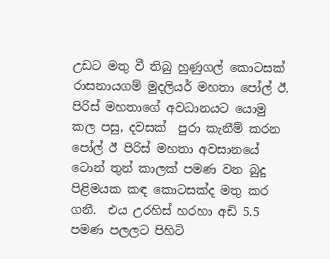උඩට මතු වී තිබු හුණුගල් කොටසක් රාසනායගම් මුදලියර් මහතා පෝල් ඊ. පිරිස් මහතාගේ අවධානයට යොමු කල පසු, දවසක්  පුරා කැනීම් කරන පෝල් ඊ පිරිස් මහතා අවසානයේ ටොන් තුන් කාලක් පමණ වන බුදු පිළිමයක කඳ කොටසක්ද මතු කර ගනී.  එය උරහිස් හරහා අඩි 5.5 පමණ පලලට පිහිටි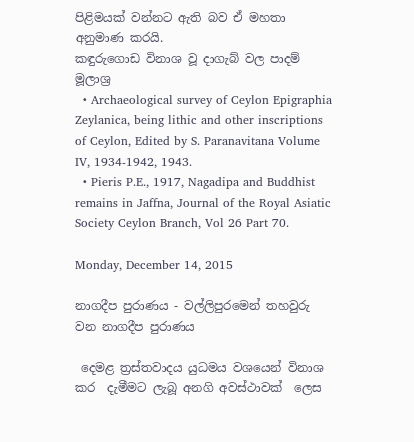පිළිමයක් වන්නට ඇති බව ඒ මහතා අනුමාණ කරයි.
කඳුරුගොඩ විනාශ වූ දාගැබ් වල පාදම්
මූලාශ්‍ර
  • Archaeological survey of Ceylon Epigraphia Zeylanica, being lithic and other inscriptions of Ceylon, Edited by S. Paranavitana Volume IV, 1934-1942, 1943.
  • Pieris P.E., 1917, Nagadipa and Buddhist remains in Jaffna, Journal of the Royal Asiatic Society Ceylon Branch, Vol 26 Part 70.

Monday, December 14, 2015

නාගදීප පුරාණය - වල්ලිපුරමෙන් තහවුරු වන නාගදීප පුරාණය

 දෙමළ ත්‍රස්තවාදය යුධමය වශයෙන් විනාශ කර  දැමීමට ලැබූ අනගි අවස්ථාවක්  ලෙස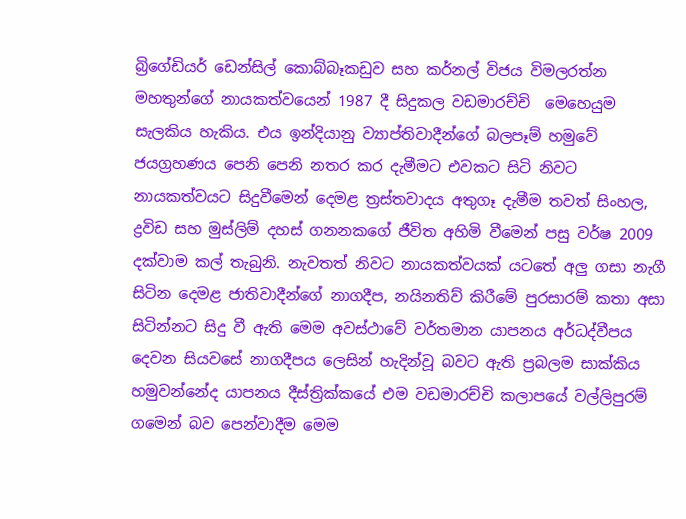බ්‍රිගේඩියර් ඩෙන්සිල් කොබ්බෑකඩුව සහ කර්නල් විජය විමලරත්න මහතුන්ගේ නායකත්වයෙන් 1987 දී සිදුකල වඩමාරච්චි  මෙහෙයුම සැලකිය හැකිය. එය ඉන්දියානු ව්‍යාප්තිවාදීන්ගේ බලපෑම් හමුවේ ජයග්‍රහණය පෙනි පෙනි නතර කර දැමීමට එවකට සිටි නිවට නායකත්වයට සිදුවීමෙන් දෙමළ ත්‍රස්තවාදය අතුගෑ දැමීම තවත් සිංහල, ද්‍රවිඩ සහ මුස්ලිම් දහස් ගනනකගේ ජීවිත අහිමි වීමෙන් පසු වර්ෂ 2009 දක්වාම කල් තැබුනි. නැවතත් නිවට නායකත්වයක් යටතේ අලු ගසා නැගී සිටින දෙමළ ජාතිවාදීන්ගේ නාගදීප, නයිනතිව් කිරීමේ පුරසාරම් කතා අසා සිටින්නට සිදු වී ඇති මෙම අවස්ථාවේ වර්තමාන යාපනය අර්ධද්වීපය දෙවන සියවසේ නාගදීපය ලෙසින් හැදින්වූ බවට ඇති ප්‍රබලම සාක්කිය හමුවන්නේද යාපනය දීස්ත්‍රික්කයේ එම වඩමාරච්චි කලාපයේ වල්ලිපුරම් ගමෙන් බව පෙන්වාදීම මෙම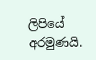ලිපියේ අරමුණයි.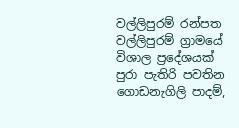වල්ලිපුරම් රන්පත
වල්ලිපුරම් ග්‍රාමයේ විශාල ප්‍රදේශයක් පුරා පැතිරි පවතින ගොඩනැගිලි පාදම්,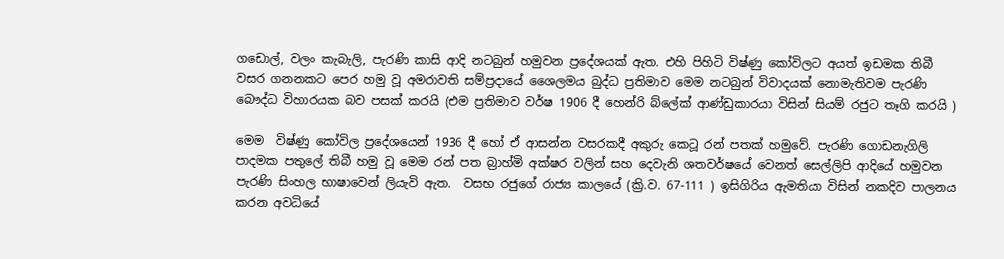ගඩොල්, වලං කැබැලි, පැරණි කාසි ආදි නටබුන් හමුවන ප්‍රදේශයක් ඇත. එහි පිහිටි විෂ්ණු කෝවිලට අයත් ඉඩමක තිබී වසර ගනනකට පෙර හමු වූ අමරාවති සම්ප්‍රදායේ ශෛලමය බුද්ධ ප්‍රතිමාව මෙම නටබුන් විවාදයක් නොමැතිවම පැරණි බෞද්ධ විහාරයක බව පසක් කරයි (එම ප්‍රතිමාව වර්ෂ 1906 දී හෙන්රි බ්ලේක් ආණ්ඩුකාරයා විසින් සියම් රජුට තෑගි කරයි )

මෙම  විෂ්ණු කෝවිල ප්‍රදේශයෙන් 1936 දී හෝ ඒ ආසන්න වසරකදී අකුරු කෙටූ රන් පතක් හමුවේ. පැරණි ගොඩනැගිලි පාදමක පතුලේ තිබී හමු වූ මෙම රන් පත බ්‍රාහ්මි අක්ෂර වලින් සහ දෙවැනි ශතවර්ෂයේ වෙනත් සෙල්ලිපි ආදියේ හමුවන පැරණි සිංහල භාෂාවෙන් ලියැවි ඇත.  වසභ රජුගේ රාජ්‍ය කාලයේ (ක්‍රි.ව. 67-111 ) ඉසිගිරිය ඇමතියා විසින් නකදිව පාලනය කරන අවධියේ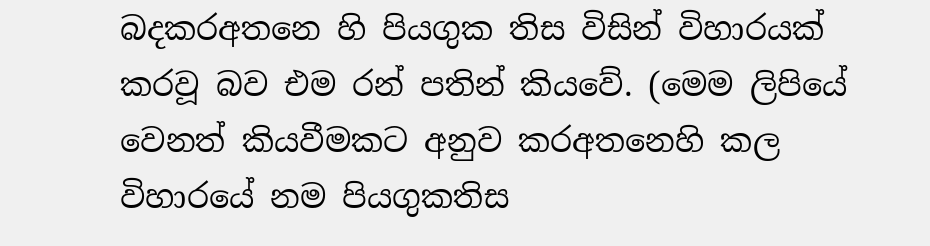බදකරඅතනෙ හි පියගුක තිස විසින් විහාරයක් කරවූ බව එම රන් පතින් කියවේ. (මෙම ලිපියේ වෙනත් කියවීමකට අනුව කරඅතනෙහි කල විහාරයේ නම පියගුකතිස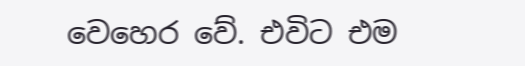වෙහෙර වේ. එවිට එම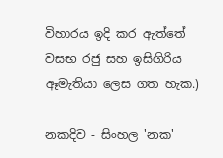විහාරය ඉදි කර ඇත්තේ වසභ රජු සහ ඉසිගිරිය ඈමැතියා ලෙස ගත හැක.)

නකදිව - සිංහල 'නක'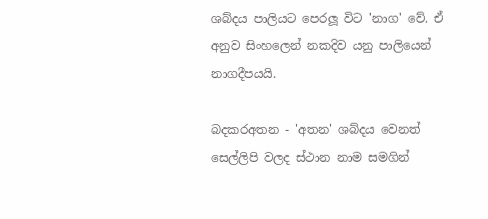ශබ්දය පාලියට පෙරලූ විට 'නාග' වේ. ඒ අනුව සිංහලෙන් නකදිව යනු පාලියෙන් නාගදීපයයි.

බදකරඅතන - 'අතන' ශබ්දය වෙනත් සෙල්ලිපි වලද ස්ථාන නාම සමගින්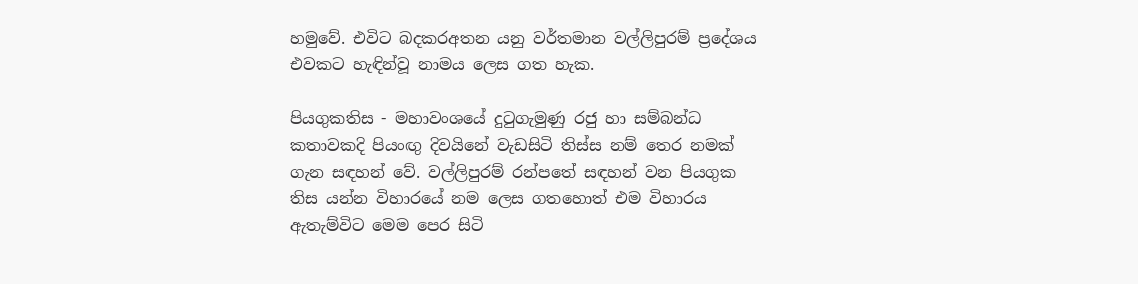හමුවේ. එවිට බදකරඅතන යනු වර්තමාන වල්ලිපුරම් ප්‍රදේශය එවකට හැඳින්වූ නාමය ලෙස ගත හැක.

පියගුකතිස - මහාවංශයේ දුටුගැමුණු රජු හා සම්බන්ධ කතාවකදි පියංඟු දිවයිනේ වැඩසිටි තිස්ස නම් තෙර නමක් ගැන සඳහන් වේ. වල්ලිපුරම් රන්පතේ සඳහන් වන පියගුක තිස යන්න විහාරයේ නම ලෙස ගතහොත් එම විහාරය ඇතැම්විට මෙම පෙර සිටි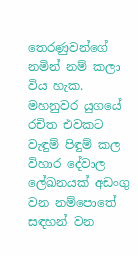තෙරණුවන්ගේ නමින් නම් කලා විය හැක. මහනුවර යුගයේ රචිත එවකට වැඳුම් පිඳුම් කල විහාර දේවාල ලේඛනයක් අඩංගු වන නම්පොතේ සඳහන් වන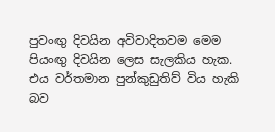පුවංඟු දිවයින අවිවාදිතවම මෙම පියංඟු දිවයින ලෙස සැලකිය හැක. එය වර්තමාන පුන්කුඩුතිව් විය හැකි බව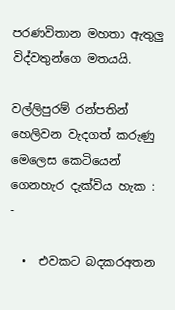පරණවිතාන මහතා ඇතුලු විද්වතුන්ගෙ මතයයි.

වල්ලිපුරම් රන්පතින් හෙලිවන වැදගත් කරුණු  මෙලෙස කෙටියෙන් ගෙනහැර දැක්විය හැක : -

  •  එවකට බදකරඅතන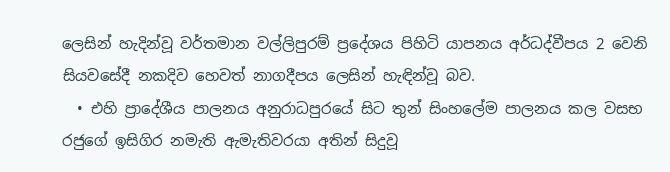ලෙසින් හැදින්වූ වර්තමාන වල්ලිපුරම් ප්‍රදේශය පිහිටි යාපනය අර්ධද්වීපය 2 වෙනි සියවසේදී නකදිව හෙවත් නාගදීපය ලෙසින් හැඳින්වූ බව.
  • එහි ප්‍රාදේශීය පාලනය අනුරාධපුරයේ සිට තුන් සිංහලේම පාලනය කල වසභ රජුගේ ඉසිගිර නමැති ඇමැතිවරයා අතින් සිදුවූ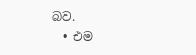බව.
  • එම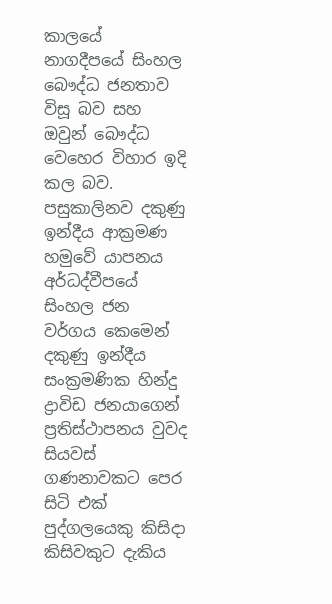කාලයේ නාගදීපයේ සිංහල බෞද්ධ ජනතාව විසූ බව සහ ඔවුන් බෞද්ධ වෙහෙර විහාර ඉදි කල බව.
පසුකාලිනව දකුණු ඉන්දීය ආක්‍රමණ හමුවේ යාපනය අර්ධද්වීපයේ සිංහල ජන වර්ගය කෙමෙන් දකුණු ඉන්දීය සංක්‍රමණික හින්දු ද්‍රාවිඩ ජනයාගෙන් ප්‍රතිස්ථාපනය වුවද සියවස් ගණනාවකට පෙර සිටි එක් පුද්ගලයෙකු කිසිදා කිසිවකුට දැකිය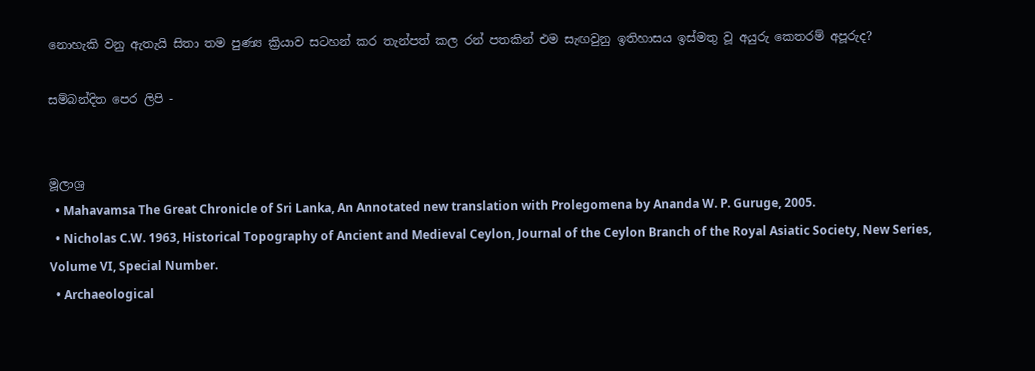නොහැකි වනු ඇතැයි සිතා තම පුණ්‍ය ක්‍රියාව සටහන් කර තැන්පත් කල රන් පතකින් එම සැඟවුනු ඉතිහාසය ඉස්මතු වූ අයුරු කෙතරම් අපූරුද?

සම්බන්දිත පෙර ලිපි -


මූලාශ්‍ර
  • Mahavamsa The Great Chronicle of Sri Lanka, An Annotated new translation with Prolegomena by Ananda W. P. Guruge, 2005.
  • Nicholas C.W. 1963, Historical Topography of Ancient and Medieval Ceylon, Journal of the Ceylon Branch of the Royal Asiatic Society, New Series, Volume VI, Special Number.
  • Archaeological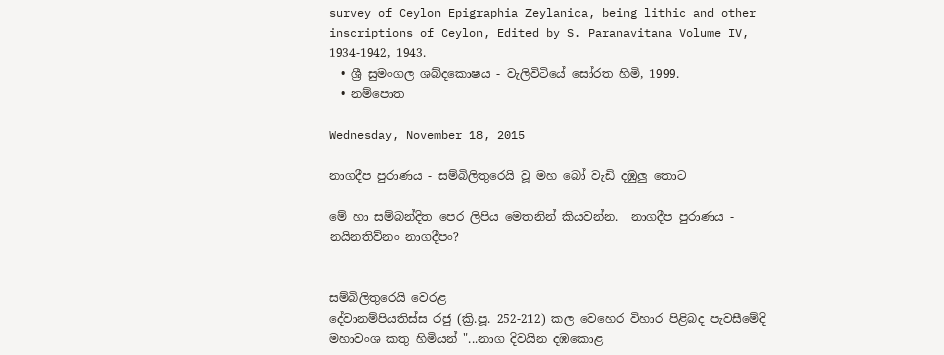survey of Ceylon Epigraphia Zeylanica, being lithic and other inscriptions of Ceylon, Edited by S. Paranavitana Volume IV, 1934-1942, 1943.
  • ශ්‍රී සුමංගල ශබ්දකොෂය - වැලිවිටියේ සෝරත හිමි, 1999.
  • නම්පොත

Wednesday, November 18, 2015

නාගදීප පුරාණය - සම්බිලිතුරෙයි වූ මහ බෝ වැඩි දඹුලු තොට

මේ හා සම්බන්දිත පෙර ලිපිය මෙතනින් කියවන්න.  නාගදීප පුරාණය - නයිනතිව්නං නාගදීපං?


සම්බිලිතුරෙයි වෙරළ
දේවානම්පියතිස්ස රජු (ක්‍රි.පූ. 252-212) කල වෙහෙර විහාර පිළිබද පැවසීමේදි මහාවංශ කතු හිමියන් "...නාග දිවයින දඹකොළ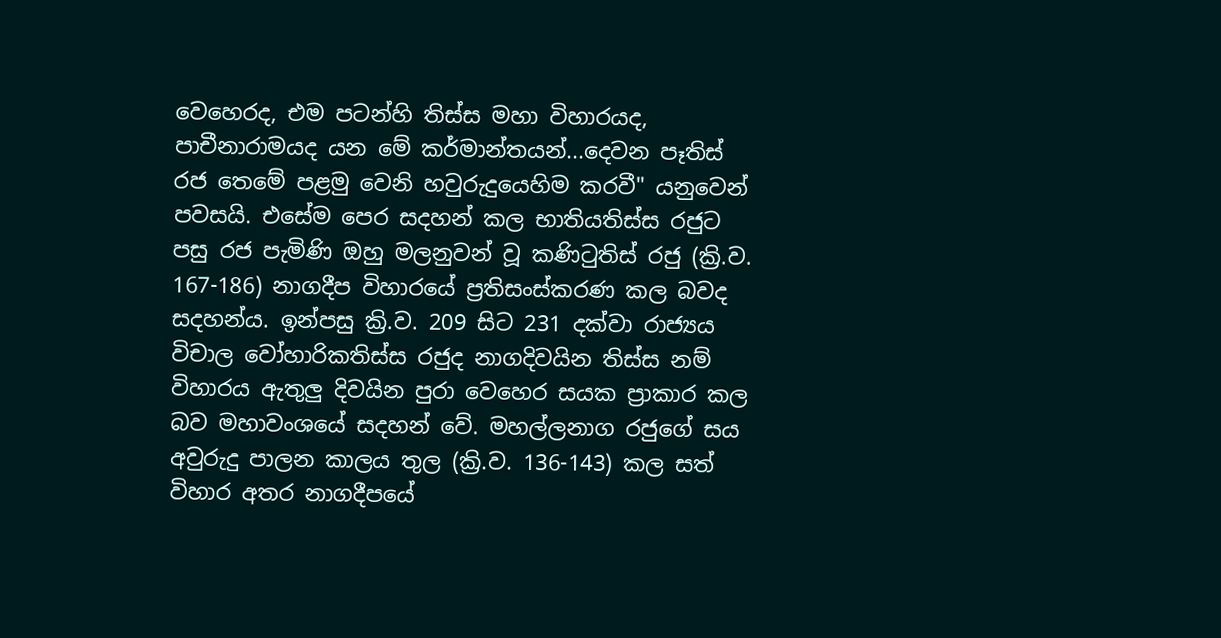වෙහෙරද, එම පටන්හි තිස්ස මහා විහාරයද, පාචීනාරාමයද යන මේ කර්මාන්තයන්...දෙවන පෑතිස් රජ තෙමේ පළමු වෙනි හවුරුදුයෙහිම කරවී" යනුවෙන් පවසයි. එසේම පෙර සදහන් කල භාතියතිස්ස රජුට පසු රජ පැමිණි ඔහු මලනුවන් වූ කණිටුතිස් රජු (ක්‍රි.ව. 167-186) නාගදීප විහාරයේ ප්‍රතිසංස්කරණ කල බවද සදහන්ය. ඉන්පසු ක්‍රි.ව. 209 සිට 231 දක්වා රාජ්‍යය විචාල වෝහාරිකතිස්ස රජුද නාගදිවයින තිස්ස නම් විහාරය ඇතුලු දිවයින පුරා වෙහෙර සයක ප්‍රාකාර කල බව මහාවංශයේ සදහන් වේ. මහල්ලනාග රජුගේ සය අවුරුදු පාලන කාලය තුල (ක්‍රි.ව. 136-143) කල සත් විහාර අතර නාගදීපයේ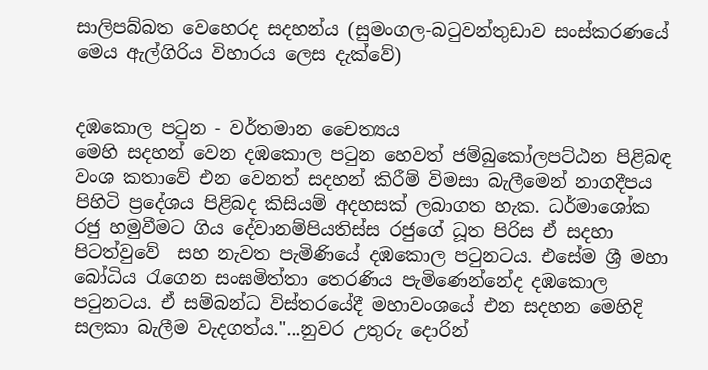සාලිපබ්බත වෙහෙරද සදහන්ය (සුමංගල-බටුවන්තුඩාව සංස්කරණයේ මෙය ඇල්ගිරිය විහාරය ලෙස දැක්වේ)


දඹකොල පටුන - වර්තමාන චෛත්‍යය
මෙහි සදහන් වෙන දඹකොල පටුන හෙවත් ජම්බුකෝලපට්ඨන පිළිබඳ වංශ කතාවේ එන වෙනත් සදහන් කිරීම් විමසා බැලීමෙන් නාගදීපය පිහිටි ප්‍රදේශය පිළිබද කිසියම් අදහසක් ලබාගත හැක. ධර්මාශෝක රජු හමුවීමට ගිය දේවානම්පියතිස්ස රජුගේ ධූත පිරිස ඒ සදහා පිටත්වුවේ  සහ නැවත පැමිණියේ දඹකොල පටුනටය. එසේම ශ්‍රී මහා බෝධිය රැගෙන සංඝමිත්තා තෙරණිය පැමිණෙන්නේද දඹකොල පටුනටය. ඒ සම්බන්ධ විස්තරයේදී මහාවංශයේ එන සදහන මෙහිදි සලකා බැලීම වැදගත්ය."...නුවර උතුරු දොරින්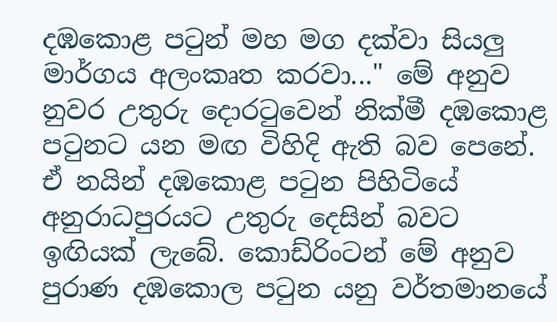දඹකොළ පටුන් මහ මග දක්වා සියලු මාර්ගය අලංකෘත කරවා..." මේ අනුව නුවර උතුරු දොරටුවෙන් නික්මී දඹකොළ පටුනට යන මඟ විහිදි ඇති බව පෙනේ. ඒ නයින් දඹකොළ පටුන පිහිටියේ අනුරාධපුරයට උතුරු දෙසින් බවට ඉඟියක් ලැබේ. කොඩ්රිංටන් මේ අනුව පුරාණ දඹකොල පටුන යනු වර්තමානයේ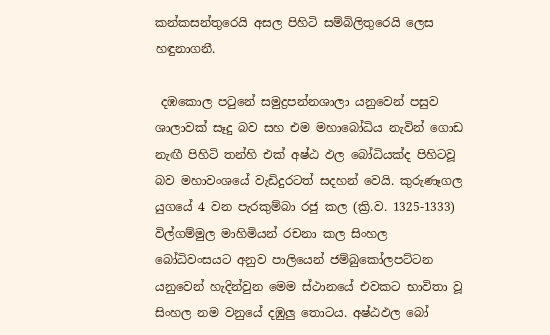කන්කසන්තුරෙයි අසල පිහිටි සම්බිලිතුරෙයි ලෙස හඳුනාගනී.

 දඹකොල පටුනේ සමුද්‍රපන්නශාලා යනුවෙන් පසුව ශාලාවක් සෑදු බව සහ එම මහාබෝධිය නැවින් ගොඩ නැඟී පිහිටි තන්හි එක් අෂ්ඨ ඵල බෝධියක්ද පිහිටවූ බව මහාවංශයේ වැඩිදුරටත් සදහන් වෙයි. කුරුණෑගල යුගයේ 4 වන පැරකුම්බා රජු කල (ක්‍රි.ව. 1325-1333) විල්ගම්මුල මාහිමියන් රචනා කල සිංහල බෝධිවංසයට අනුව පාලියෙන් ජම්බුකෝලපට්ටන යනුවෙන් හැදින්වුන මෙම ස්ථානයේ එවකට භාවිතා වූ සිංහල නම වනුයේ දඹුලු තොටය. අෂ්ඨඵල බෝ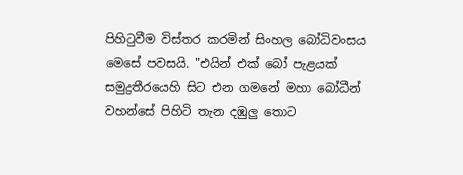පිහිටුවීම විස්තර කරමින් සිංහල බෝධිවංසය මෙසේ පවසයි. "එයින් එක් බෝ පැළයක් සමුද්‍රතීරයෙහි සිට එන ගමනේ මහා බෝධීන් වහන්සේ පිහිටි තැන දඹුලු තොට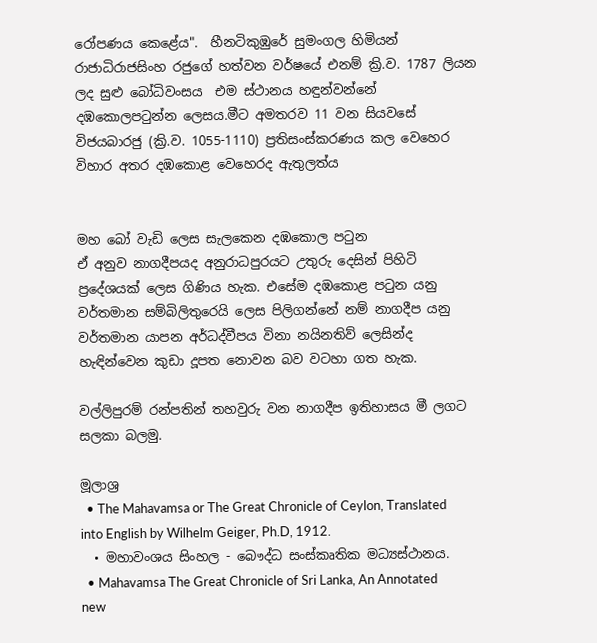රෝපණය කෙළේය".  හීනටිකුඹුරේ සුමංගල හිමියන් රාජාධිරාජසිංහ රජුගේ හත්වන වර්ෂයේ එනම් ක්‍රි.ව. 1787 ලියන ලද සුළු බෝධිවංසය  එම ස්ථානය හඳුන්වන්නේ දඹකොලපටුන්න ලෙසය.මීට අමතරව 11 වන සියවසේ විජයබාරජු (ක්‍රි.ව. 1055-1110) ප්‍රතිසංස්කරණය කල වෙහෙර විහාර අතර දඹකොළ වෙහෙරද ඇතුලත්ය


මහ බෝ වැඩි ලෙස සැලකෙන දඹකොල පටුන
ඒ අනුව නාගදීපයද අනුරාධපුරයට උතුරු දෙසින් පිහිටි ප්‍රදේශයක් ලෙස ගිණිය හැක. එසේම දඹකොළ පටුන යනු වර්තමාන සම්බිලිතුරෙයි ලෙස පිලිගන්නේ නම් නාගදීප යනු වර්තමාන යාපන අර්ධද්වීපය විනා නයිනතිව් ලෙසින්ද හැඳින්වෙන කුඩා දූපත නොවන බව වටහා ගත හැක.

වල්ලිපුරම් රන්පතින් තහවුරු වන නාගදීප ඉතිහාසය මී ලගට සලකා බලමු.

මූලාශ්‍ර
  • The Mahavamsa or The Great Chronicle of Ceylon, Translated into English by Wilhelm Geiger, Ph.D, 1912.
  • මහාවංශය සිංහල - බෞද්ධ සංස්කෘතික මධ්‍යස්ථානය.
  • Mahavamsa The Great Chronicle of Sri Lanka, An Annotated new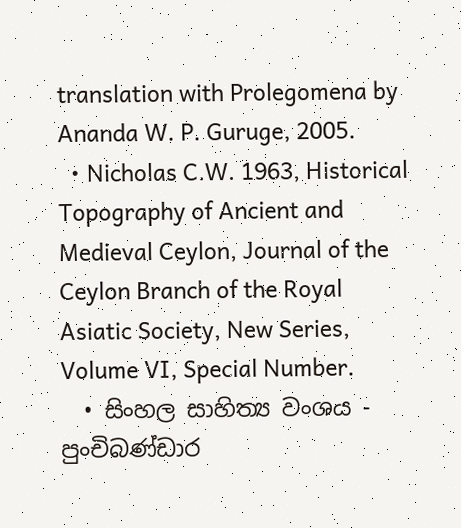translation with Prolegomena by Ananda W. P. Guruge, 2005.
  • Nicholas C.W. 1963, Historical Topography of Ancient and Medieval Ceylon, Journal of the Ceylon Branch of the Royal Asiatic Society, New Series, Volume VI, Special Number.
  • සිංහල සාහිත්‍ය වංශය - පුංචිබණ්ඩාර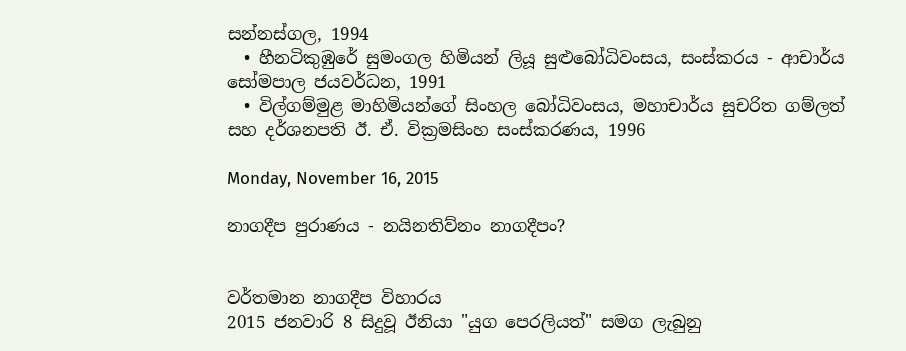සන්නස්ගල, 1994
  • හීනටිකුඹුරේ සුමංගල හිමියන් ලියූ සුළුබෝධිවංසය, සංස්කරය - ආචාර්ය සෝමපාල ජයවර්ධන, 1991
  • විල්ගම්මුළ මාහිමියන්ගේ සිංහල බෝධිවංසය, මහාචාර්ය සුචරිත ගම්ලත් සහ දර්ශනපති ඊ. ඒ. වික්‍රමසිංහ සංස්කරණය, 1996

Monday, November 16, 2015

නාගදීප පුරාණය - නයිනතිව්නං නාගදීපං?


වර්තමාන නාගදීප විහාරය
2015 ජනවාරි 8 සිදුවූ ඊනියා "යුග පෙරලියත්" සමග ලැබුනු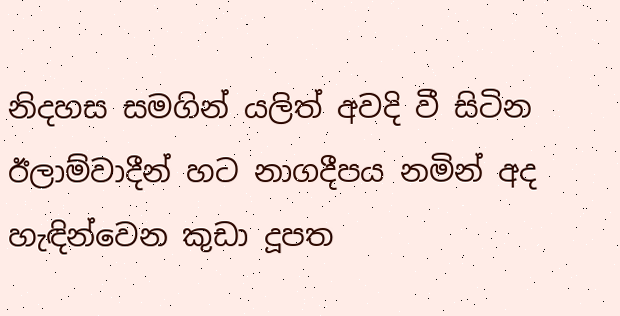නිදහස සමගින් යලිත් අවදි වී සිටින ඊලාම්වාදීන් හට නාගදීපය නමින් අද හැඳින්වෙන කුඩා දූපත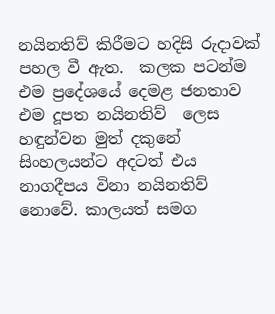නයිනතිව් කිරීමට හදිසි රුදාවක් පහල වී ඇත.  කලක පටන්ම එම ප්‍රදේශයේ දෙමළ ජනතාව එම දූපත නයිනතිව්  ලෙස හඳුන්වන මුත් දකුනේ සිංහලයන්ට අදටත් එය නාගදීපය විනා නයිනතිව් නොවේ. කාලයත් සමග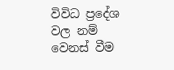විවිධ ප්‍රදේශ වල නම් වෙනස් වීම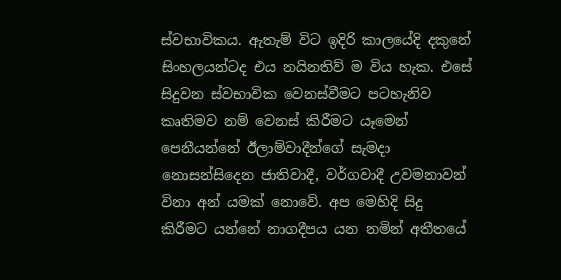ස්වභාවිකය. ඇතැම් විට ඉදිරි කාලයේදි දකුනේ සිංහලයන්ටද එය නයිනතිව් ම විය හැක. එසේ සිදුවන ස්වභාවික වෙනස්වීමට පටහැනිව කෘතිමව නම් වෙනස් කිරීමට යෑමෙන් පෙනීයන්නේ ඊලාම්වාදීන්ගේ සැමදා නොසන්සිදෙන ජාතිවාදී, වර්ගවාදී උවමනාවන් විනා අන් යමක් නොවේ. අප මෙහිදි සිදු කිරීමට යන්නේ නාගදීපය යන නමින් අතීතයේ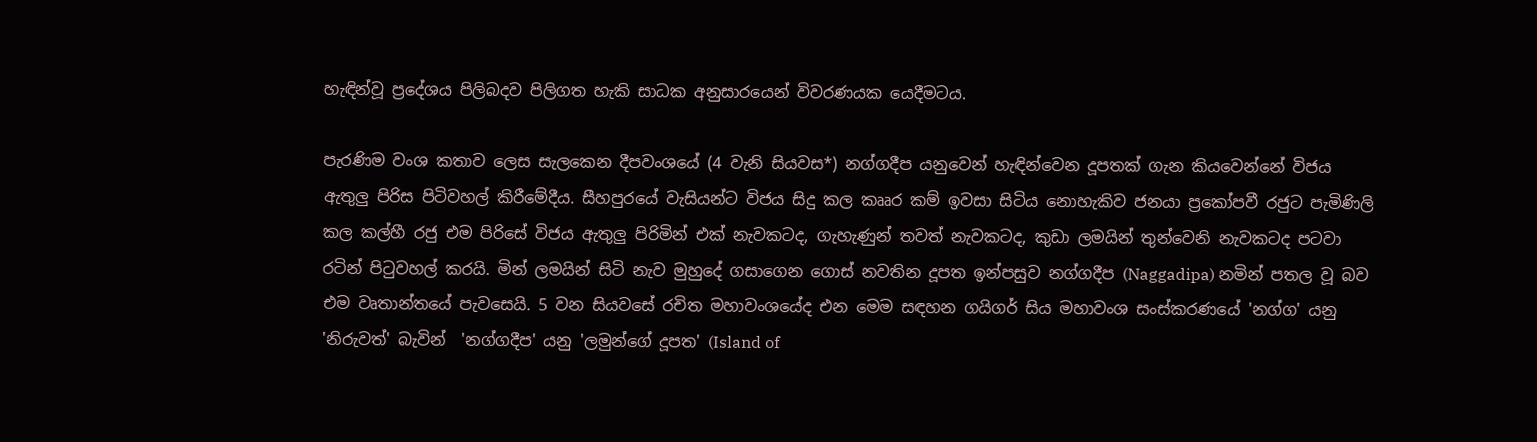හැඳින්වූ ප්‍රදේශය පිලිබදව පිලිගත හැකි සාධක අනුසාරයෙන් විවරණයක යෙදීමටය.

පැරණිම වංශ කතාව ලෙස සැලකෙන දීපවංශයේ (4 වැනි සියවස*) නග්ගදීප යනුවෙන් හැඳින්වෙන දූපතක් ගැන කියවෙන්නේ විජය ඇතුලු පිරිස පිටිවහල් කිරීමේදීය. සීහපුරයේ වැසියන්ට විජය සිදු කල කෲර කම් ඉවසා සිටිය නොහැකිව ජනයා ප්‍රකෝපවී රජුට පැමිණිලි කල කල්හී රජු එම පිරිසේ විජය ඇතුලු පිරිමින් එක් නැවකටද, ගැහැණුන් තවත් නැවකටද, කුඩා ලමයින් තුන්වෙනි නැවකටද පටවා රටින් පිටුවහල් කරයි. මින් ලමයින් සිටි නැව මුහුදේ ගසාගෙන ගොස් නවතින දූපත ඉන්පසුව නග්ගදීප (Naggadipa) නමින් පතල වූ බව එම වෘතාන්තයේ පැවසෙයි. 5 වන සියවසේ රචිත මහාවංශයේද එන මෙම සඳහන ගයිගර් සිය මහාවංශ සංස්කරණයේ 'නග්ග' යනු 'නිරුවත්' බැවින්  'නග්ගදීප' යනු 'ලමුන්ගේ දූපත' (Island of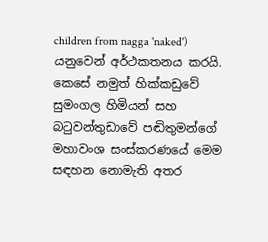children from nagga 'naked')  යනුවෙන් අර්ථකතනය කරයි. කෙසේ නමුත් හික්කඩුවේ සුමංගල හිමියන් සහ බටුවන්තුඩාවේ පඬිතුමන්ගේ මහාවංශ සංස්කරණයේ මෙම සඳහන නොමැති අතර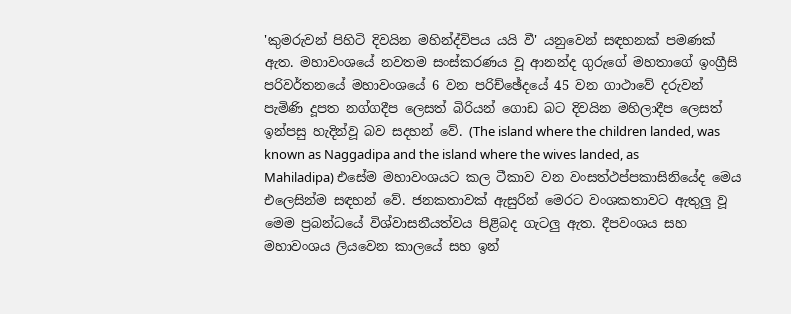'කුමරුවන් පිහිටි දිවයින මහින්ද්විපය යයි වී' යනුවෙන් සඳහනක් පමණක් ඇත. මහාවංශයේ නවතම සංස්කරණය වූ ආනන්ද ගුරුගේ මහතාගේ ඉංග්‍රීසි පරිවර්තනයේ මහාවංශයේ 6 වන පරිච්ඡේදයේ 45 වන ගාථාවේ දරුවන් පැමිණි දූපත නග්ගදීප ලෙසත් බිරියන් ගොඩ බට දිවයින මහිලාදීප ලෙසත් ඉන්පසු හැදින්වූ බව සදහන් වේ. (The island where the children landed, was known as Naggadipa and the island where the wives landed, as Mahiladipa) එසේම මහාවංශයට කල ටීකාව වන වංසත්ථප්පකාසිනියේද මෙය එලෙසින්ම සඳහන් වේ. ජනකතාවක් ඇසුරින් මෙරට වංශකතාවට ඇතුලු වූ මෙම ප්‍රබන්ධයේ විශ්වාසනීයත්වය පිළිබද ගැටලු ඇත. දීපවංශය සහ මහාවංශය ලියවෙන කාලයේ සහ ඉන්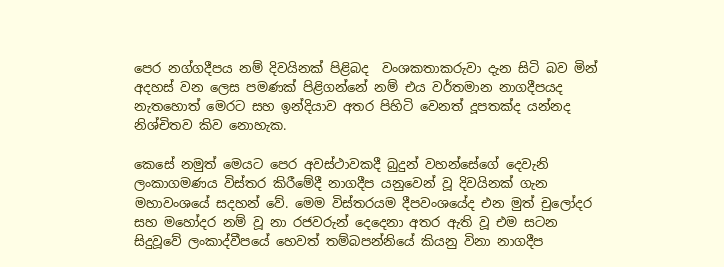පෙර නග්ගදීපය නම් දිවයිනක් පිළිබද  වංශකතාකරුවා දැන සිටි බව මින් අදහස් වන ලෙස පමණක් පිළිගන්නේ නම් එය වර්තමාන නාගදීපයද නැතහොත් මෙරට සහ ඉන්දියාව අතර පිහිටි වෙනත් දූපතක්ද යන්නද  නිශ්චිතව කිව නොහැක.

කෙසේ නමුත් මෙයට පෙර අවස්ථාවකදී බුදුන් වහන්සේගේ දෙවැනි ලංකාගමණය විස්තර කිරීමේදී නාගදීප යනුවෙන් වූ දිවයිනක් ගැන මහාවංශයේ සදහන් වේ. මෙම විස්තරයම දීපවංශයේද එන මුත් චුලෝදර සහ මහෝදර නම් වූ නා රජවරුන් දෙදෙනා අතර ඇති වූ එම සටන සිදුවූවේ ලංකාද්වීපයේ හෙවත් තම්බපන්නියේ කියනු විනා නාගදීප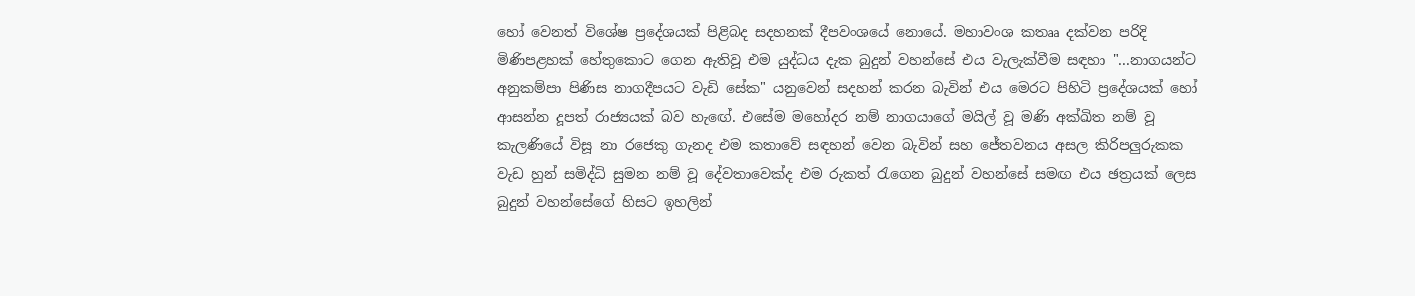හෝ වෙනත් විශේෂ ප්‍රදේශයක් පිළිබද සදහනක් දීපවංශයේ නොයේ. මහාවංශ කතෲ දක්වන පරිදි මිණිපළහක් හේතුකොට ගෙන ඇතිවූ එම යුද්ධය දැක බුදුන් වහන්සේ එය වැලැක්වීම සඳහා "...නාගයන්ට අනුකම්පා පිණිස නාගදීපයට වැඩි සේක" යනුවෙන් සදහන් කරන බැවින් එය මෙරට පිහිටි ප්‍රදේශයක් හෝ ආසන්න දූපත් රාජ්‍යයක් බව හැඟේ. එසේම මහෝදර නම් නාගයාගේ මයිල් වූ මණි අක්ඛිත නම් වූ කැලණියේ විසූ නා රජෙකු ගැනද එම කතාවේ සඳහන් වෙන බැවින් සහ ජේතවනය අසල කිරිපලුරුකක වැඩ හුන් සමිද්ධි සුමන නම් වූ දේවතාවෙක්ද එම රුකත් රැගෙන බුදුන් වහන්සේ සමඟ එය ඡත්‍රයක් ලෙස බුදුන් වහන්සේගේ හිසට ඉහලින්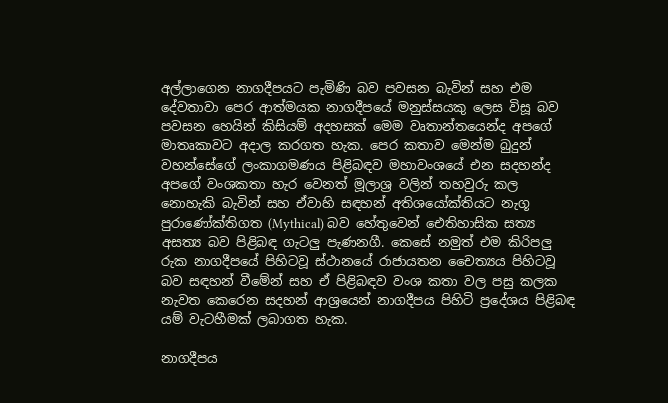අල්ලාගෙන නාගදීපයට පැමිණි බව පවසන බැවින් සහ එම දේවතාවා පෙර ආත්මයක නාගදීපයේ මනුස්සයකු ලෙස විසූ බව පවසන හෙයින් කිසියම් අදහසක් මෙම වෘතාන්තයෙන්ද අපගේ මාතෘකාවට අදාල කරගත හැක. පෙර කතාව මෙන්ම බුදුන් වහන්සේගේ ලංකාගමණය පිළිබඳව මහාවංශයේ එන සදහන්ද අපගේ වංශකතා හැර වෙනත් මූලාශ්‍ර වලින් තහවුරු කල නොහැකි බැවින් සහ ඒවාහි සඳහන් අතිශයෝක්තියට නැගූ පුරාණෝක්තිගත (Mythical) බව හේතුවෙන් ඓතිහාසික සත්‍ය අසත්‍ය බව පිළිබඳ ගැටලු පැණනගී. කෙසේ නමුත් එම කිරිපලු රුක නාගදීපයේ පිහිටවූ ස්ථානයේ රාජායතන චෛත්‍යය පිහිටවූ බව සඳහන් වීමේන් සහ ඒ පිළිබඳව වංශ කතා වල පසු කලක නැවත කෙරෙන සදහන් ආශ්‍රයෙන් නාගදීපය පිහිටි ප්‍රදේශය පිළිබඳ යම් වැටහීමක් ලබාගත හැක.

නාගදීපය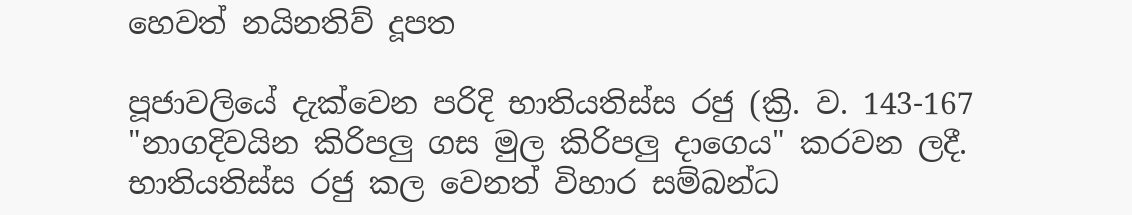හෙවත් නයිනතිව් දූපත

පූජාවලියේ දැක්වෙන පරිදි භාතියතිස්ස රජු (ක්‍රි. ව. 143-167 "නාගදිවයින කිරිපලු ගස මුල කිරිපලු දාගෙය" කරවන ලදී. භාතියතිස්ස රජු කල වෙනත් විහාර සම්බන්ධ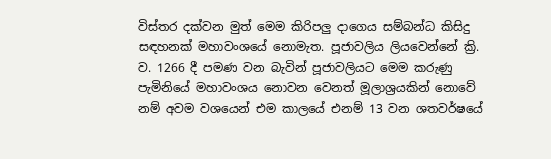විස්තර දක්වන මුත් මෙම කිරිපලු දාගෙය සම්බන්ධ කිසිදු සඳහනක් මහාවංශයේ නොමැත. පූජාවලිය ලියවෙන්නේ ක්‍රි. ව. 1266 දී පමණ වන බැවින් පූජාවලියට මෙම කරුණු පැමිනියේ මහාවංශය නොවන වෙනත් මූලාශ්‍රයකින් නොවේ නම් අවම වශයෙන් එම කාලයේ එනම් 13 වන ශතවර්ෂයේ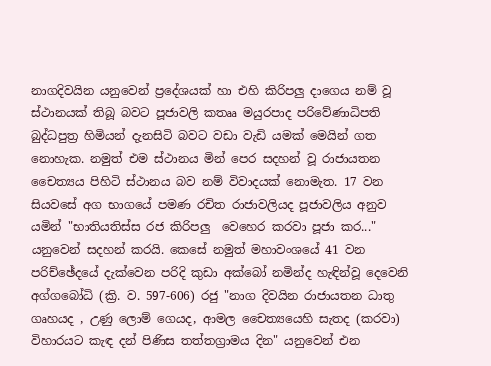නාගදිවයින යනුවෙන් ප්‍රදේශයක් හා එහි කිරිපලු දාගෙය නම් වූ ස්ථානයක් තිබූ බවට පූජාවලි කතෲ මයුරපාද පරිවේණාධිපති බුද්ධපුත්‍ර හිමියන් දැනසිටි බවට වඩා වැඩි යමක් මෙයින් ගත නොහැක. නමුත් එම ස්ථානය මින් පෙර සදහන් වූ රාජායතන චෛත්‍යය පිහිටි ස්ථානය බව නම් විවාදයක් නොමැත. 17 වන සියවසේ අග භාගයේ පමණ රචිත රාජාවලියද පූජාවලිය අනුව යමින් "භාතියතිස්ස රජ කිරිපලු  වෙහෙර කරවා පූජා කර..." යනුවෙන් සදහන් කරයි. කෙසේ නමුත් මහාවංශයේ 41 වන පරිච්ඡේදයේ දැක්වෙන පරිදි කුඩා අක්බෝ නමින්ද හැඳින්වූ දෙවෙනි අග්ගබෝධි (ක්‍රි. ව. 597-606) රජු "නාග දිවයින රාජායතන ධාතු ගෘහයද , උණු ලොම් ගෙයද, ආමල චෛත්‍යයෙහි සැතද (කරවා) විහාරයට කැඳ දන් පිණිස තත්තග්‍රාමය දින" යනුවෙන් එන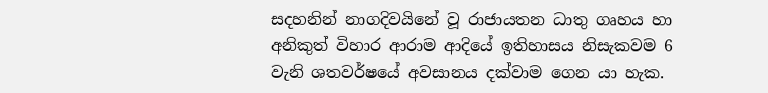සදහනින් නාගදිවයිනේ වූ රාජායතන ධාතු ගෘහය හා අනිකුත් විහාර ආරාම ආදියේ ඉතිහාසය නිසැකවම 6 වැනි ශතවර්ෂයේ අවසානය දක්වාම ගෙන යා හැක.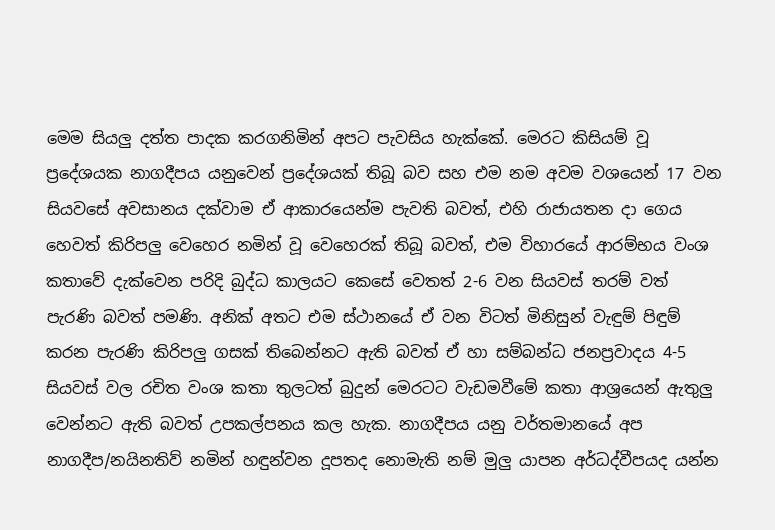මෙම සියලු දත්ත පාදක කරගනිමින් අපට පැවසිය හැක්කේ. මෙරට කිසියම් වූ ප්‍රදේශයක නාගදීපය යනුවෙන් ප්‍රදේශයක් තිබූ බව සහ එම නම අවම වශයෙන් 17 වන සියවසේ අවසානය දක්වාම ඒ ආකාරයෙන්ම පැවති බවත්, එහි රාජායතන දා ගෙය හෙවත් කිරිපලු වෙහෙර නමින් වූ වෙහෙරක් තිබූ බවත්, එම විහාරයේ ආරම්භය වංශ කතාවේ දැක්වෙන පරිදි බුද්ධ කාලයට කෙසේ වෙතත් 2-6 වන සියවස් තරම් වත් පැරණි බවත් පමණි. අනික් අතට එම ස්ථානයේ ඒ වන විටත් මිනිසුන් වැඳුම් පිඳුම් කරන පැරණි කිරිපලු ගසක් තිබෙන්නට ඇති බවත් ඒ හා සම්බන්ධ ජනප්‍රවාදය 4-5 සියවස් වල රචිත වංශ කතා තුලටත් බුදුන් මෙරටට වැඩමවීමේ කතා ආශ්‍රයෙන් ඇතුලු වෙන්නට ඇති බවත් උපකල්පනය කල හැක. නාගදීපය යනු වර්තමානයේ අප නාගදීප/නයිනතිව් නමින් හඳුන්වන දූපතද නොමැති නම් මුලු යාපන අර්ධද්වීපයද යන්න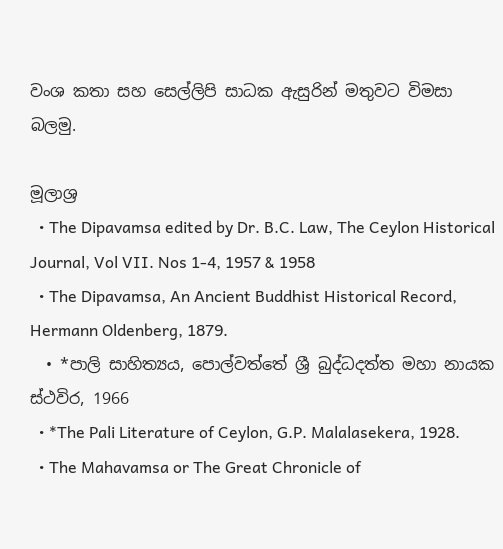වංශ කතා සහ සෙල්ලිපි සාධක ඇසුරින් මතුවට විමසා බලමු.

මූලාශ්‍ර
  • The Dipavamsa edited by Dr. B.C. Law, The Ceylon Historical Journal, Vol VII. Nos 1-4, 1957 & 1958
  • The Dipavamsa, An Ancient Buddhist Historical Record, Hermann Oldenberg, 1879.
  • *පාලි සාහිත්‍යය, පොල්වත්තේ ශ්‍රී බුද්ධදත්ත මහා නායක ස්ථවිර, 1966
  • *The Pali Literature of Ceylon, G.P. Malalasekera, 1928.
  • The Mahavamsa or The Great Chronicle of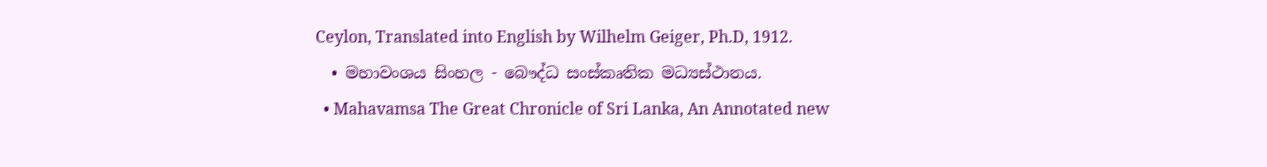Ceylon, Translated into English by Wilhelm Geiger, Ph.D, 1912.
  • මහාවංශය සිංහල - බෞද්ධ සංස්කෘතික මධ්‍යස්ථානය.
  • Mahavamsa The Great Chronicle of Sri Lanka, An Annotated new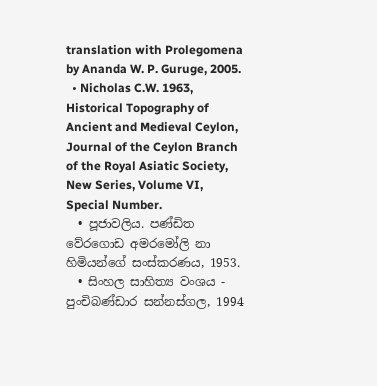translation with Prolegomena by Ananda W. P. Guruge, 2005.
  • Nicholas C.W. 1963, Historical Topography of Ancient and Medieval Ceylon, Journal of the Ceylon Branch of the Royal Asiatic Society, New Series, Volume VI, Special Number.
  • පූජාවලිය. පණ්ඩිත වේරගොඩ අමරමෝලි නා හිමියන්ගේ සංස්කරණය, 1953.
  • සිංහල සාහිත්‍ය වංශය - පුංචිබණ්ඩාර සන්නස්ගල, 1994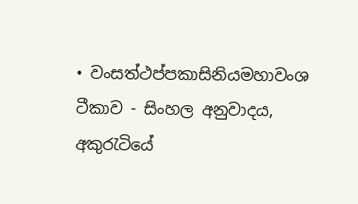• වංසත්ථප්පකාසිනියමහාවංශ ටීකාව - සිංහල අනුවාදය, අකුරැටියේ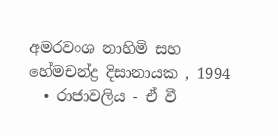අමරවංශ නාහිමි සහ හේමචන්ද්‍ර දිසානායක , 1994
  • රාජාවලිය - ඒ වී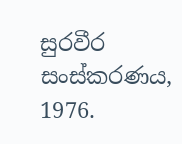සුරවීර සංස්කරණය, 1976.